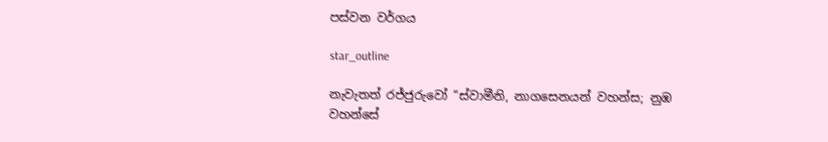පස්වන වර්ගය

star_outline

නැවැතත් රජ්ජුරුවෝ “ස්වාමීනි, නාගසෙනයන් වහන්ස; නුඹ වහන්සේ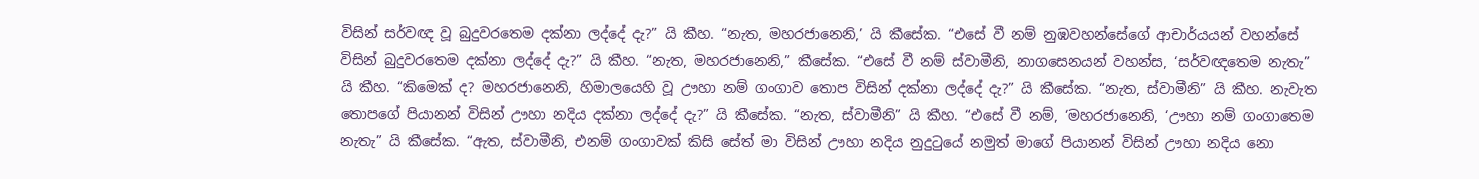විසින් සර්වඥ වූ බුදුවරතෙම දක්නා ලද්දේ දැ?” යි කීහ. “නැත, මහරජානෙනි,’ යි කීසේක. “එසේ වී නම් නුඹවහන්සේගේ ආචාර්යයන් වහන්සේ විසින් බුදුවරතෙම දක්නා ලද්දේ දැ?” යි කීහ. “නැත, මහරජානෙනි,” කීසේක. “එසේ වී නම් ස්වාමීනි, නාගසෙනයන් වහන්ස, ‘සර්වඥතෙම නැතැ” යි කීහ. “කිමෙක් ද? මහරජානෙනි, හිමාලයෙහි වූ ඌහා නම් ගංගාව තොප විසින් දක්නා ලද්දේ දැ?” යි කීසේක. “නැත, ස්වාමීනි” යි කීහ. නැවැත තොපගේ පියානන් විසින් ඌහා නදිය දක්නා ලද්දේ දැ?” යි කීසේක. “නැත, ස්වාමීනි” යි කීහ. “එසේ වී නම්, ‘මහරජානෙනි, ‘ඌහා නම් ගංගාතෙම නැතැ” යි කීසේක. “ඇත, ස්වාමීනි, එනම් ගංගාවක් කිසි සේත් මා විසින් ඌහා නදිය නුදුටුයේ නමුත් මාගේ පියානන් විසින් ඌහා නදිය නො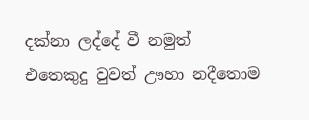දක්නා ලද්දේ වී නමුත් එතෙකුදු වුවත් ඌහා නදීතොම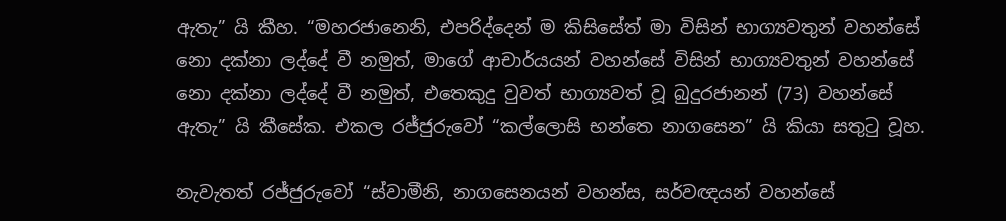ඇතැ” යි කීහ. “මහරජානෙනි, එපරිද්දෙන් ම කිසිසේත් මා විසින් භාග්‍යවතුන් වහන්සේ නො දක්නා ලද්දේ වී නමුත්, මාගේ ආචාර්යයන් වහන්සේ විසින් භාග්‍යවතුන් වහන්සේ නො දක්නා ලද්දේ වී නමුත්, එතෙකුදු වුවත් භාග්‍යවත් වූ බුදුරජානන් (73) වහන්සේ ඇතැ” යි කීසේක. එකල රජ්ජුරුවෝ “කල්ලොසි භන්තෙ නාගසෙන” යි කියා සතුටු වූහ.

නැවැතත් රජ්ජුරුවෝ “ස්වාමීනි, නාගසෙනයන් වහන්ස, සර්වඥයන් වහන්සේ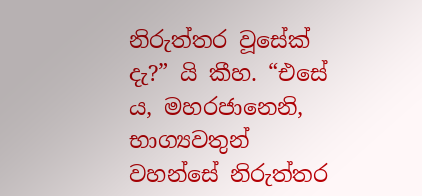නිරුත්තර වූසේක් දැ?” යි කීහ. “එසේ ය, මහරජානෙනි, භාග්‍යවතුන් වහන්සේ නිරුත්තර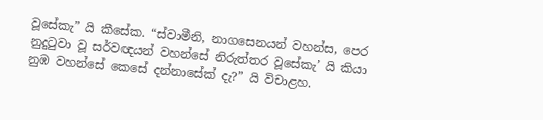වූසේකැ” යි කීසේක. “ස්වාමීනි, නාගසෙනයන් වහන්ස, පෙර නුදුටුවා වූ සර්වඥයන් වහන්සේ නිරුත්තර වූසේකැ’ යි කියා නුඹ වහන්සේ කෙසේ දන්නාසේක් දැ?” යි විචාළහ.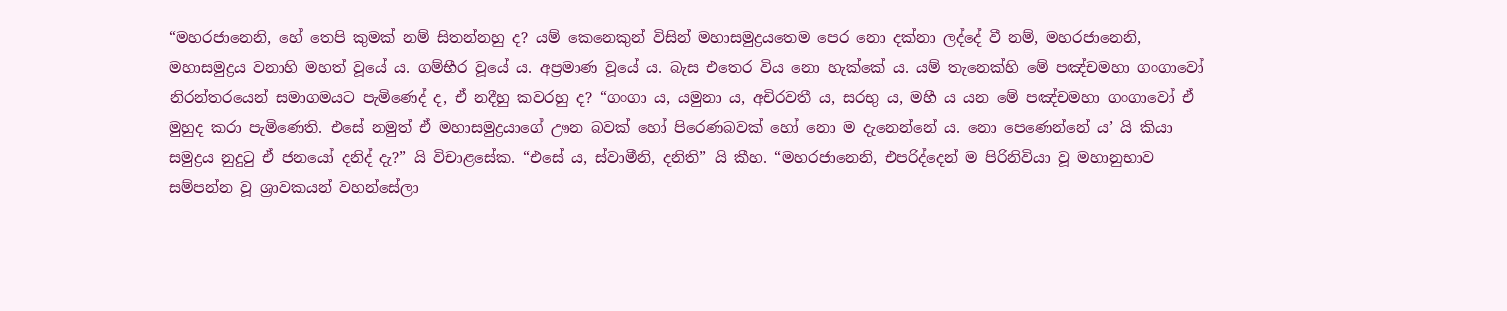“මහරජානෙනි, හේ තෙපි කුමක් නම් සිතන්නහු ද? යම් කෙනෙකුන් විසින් මහාසමුද්‍ර‍යතෙම පෙර නො දක්නා ලද්දේ වී නම්, මහරජානෙනි, මහාසමුද්‍ර‍ය වනාහි මහත් වූයේ ය. ගම්භීර වූයේ ය. අප්‍ර‍මාණ වූයේ ය. බැස එතෙර විය නො හැක්කේ ය. යම් තැනෙක්හි මේ පඤ්චමහා ගංගාවෝ නිරන්තරයෙන් සමාගමයට පැමිණෙද් ද, ඒ නදීහු කවරහු ද? “ගංගා ය, යමුනා ය, අචිරවතී ය, සරභු ය, මහී ය යන මේ පඤ්චමහා ගංගාවෝ ඒ මුහුද කරා පැමිණෙති. එසේ නමුත් ඒ මහාසමුද්‍ර‍යාගේ ඌන බවක් හෝ පිරෙණබවක් හෝ නො ම දැනෙන්නේ ය. නො පෙණෙන්නේ ය’ යි කියා සමුද්‍ර‍ය නුදුටු ඒ ජනයෝ දනිද් දැ?” යි විචාළසේක. “එසේ ය, ස්වාමීනි, දනිති” යි කීහ. “මහරජානෙනි, එපරිද්දෙන් ම පිරිනිවියා වූ මහානුභාව සම්පන්න වූ ශ්‍රාවකයන් වහන්සේලා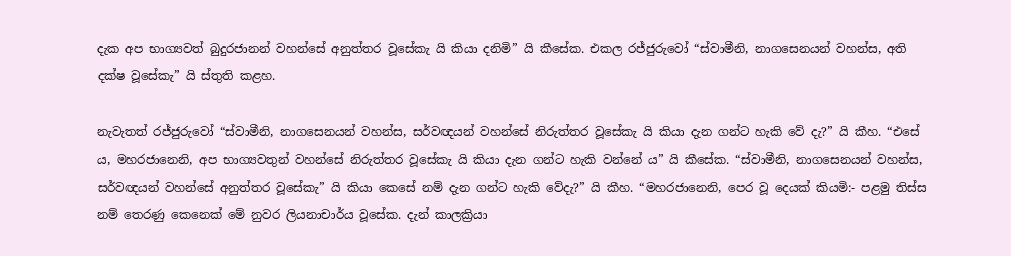දැක අප භාග්‍යවත් බුදුරජානන් වහන්සේ අනුත්තර වූසේකැ යි කියා දනිමි” යි කීසේක. එකල රජ්ජුරුවෝ “ස්වාමීනි, නාගසෙනයන් වහන්ස, අති දක්ෂ වූසේකැ” යි ස්තුති කළහ.

නැවැතත් රජ්ජුරුවෝ “ස්වාමීනි, නාගසෙනයන් වහන්ස, සර්වඥයන් වහන්සේ නිරුත්තර වූසේකැ යි කියා දැන ගන්ට හැකි වේ දැ?” යි කීහ. “එසේ ය, මහරජානෙනි, අප භාග්‍යවතුන් වහන්සේ නිරුත්තර වූසේකැ යි කියා දැන ගන්ට හැකි වන්නේ ය” යි කීසේක. “ස්වාමීනි, නාගසෙනයන් වහන්ස, සර්වඥයන් වහන්සේ අනුත්තර වූසේකැ” යි කියා කෙසේ නම් දැන ගන්ට හැකි වේදැ?” යි කීහ. “මහරජානෙනි, පෙර වූ දෙයක් කියමි:- පළමු තිස්ස නම් තෙරණු කෙනෙක් මේ නුවර ලියනාචාර්ය වූසේක. දැන් කාලක්‍රියා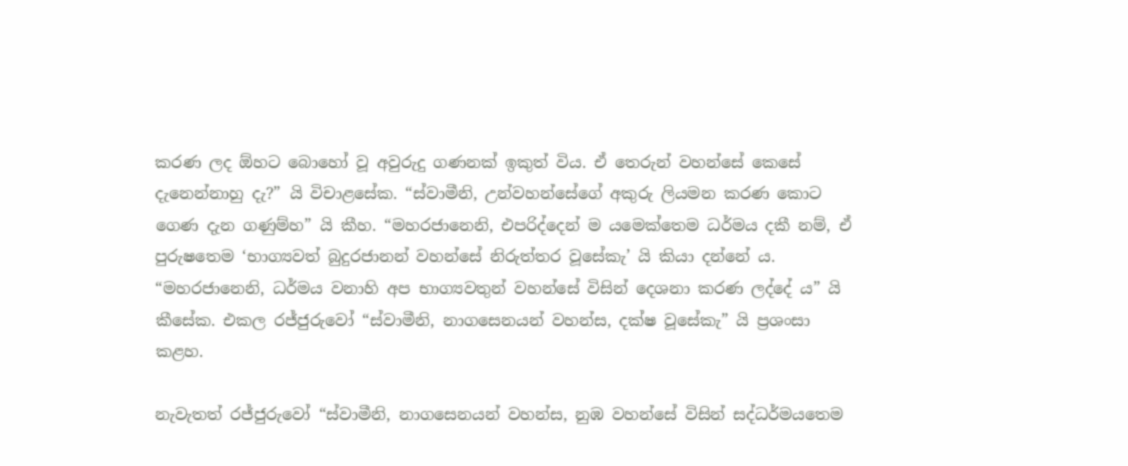කරණ ලද ඕහට බොහෝ වූ අවුරුදු ගණනක් ඉකුත් විය. ඒ තෙරුන් වහන්සේ කෙසේ දැනෙන්නාහු දැ?” යි විචාළසේක. “ස්වාමීනි, උන්වහන්සේගේ අකුරු ලියමන කරණ කොට ගෙණ දැන ගණුම්හ” යි කීහ. “මහරජානෙනි, එපරිද්දෙන් ම යමෙක්තෙම ධර්මය දකී නම්, ඒ පුරුෂතෙම ‘භාග්‍යවත් බුදුරජානන් වහන්සේ නිරුත්තර වූසේකැ’ යි කියා දන්නේ ය. “මහරජානෙනි, ධර්මය වනාහි අප භාග්‍යවතුන් වහන්සේ විසින් දෙශනා කරණ ලද්දේ ය” යි කීසේක. එකල රජ්ජුරුවෝ “ස්වාමීනි, නාගසෙනයන් වහන්ස, දක්ෂ වූසේකැ” යි ප්‍ර‍ශංසා කළහ.

නැවැතත් රජ්ජුරුවෝ “ස්වාමීනි, නාගසෙනයන් වහන්ස, නුඹ වහන්සේ විසින් සද්ධර්මයතෙම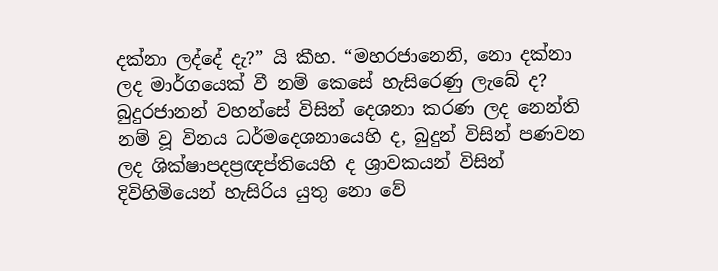දක්නා ලද්දේ දැ?” යි කීහ. “මහරජානෙනි, නො දක්නා ලද මාර්ගයෙක් වී නම් කෙසේ හැසිරෙණු ලැබේ ද? බුදුරජානන් වහන්සේ විසින් දෙශනා කරණ ලද නෙන්ති නම් වූ විනය ධර්මදෙශනායෙහි ද, බුදුන් විසින් පණවන ලද ශික්ෂාපදප්‍ර‍ඥප්තියෙහි ද ශ්‍රාවකයන් විසින් දිවිහිමියෙන් හැසිරිය යුතු නො වේ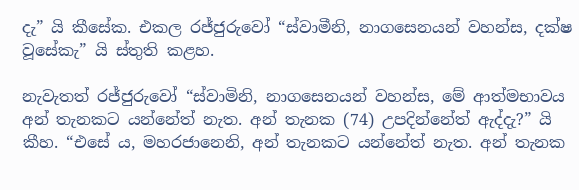දැ” යි කීසේක. එකල රජ්ජුරුවෝ “ස්වාමීනි, නාගසෙනයන් වහන්ස, දක්ෂ වූසේකැ” යි ස්තුති කළහ.

නැවැතත් රජ්ජුරුවෝ “ස්වාමිනි, නාගසෙනයන් වහන්ස, මේ ආත්මභාවය අන් තැනකට යන්නේත් නැත. අන් තැනක (74) උපදින්නේත් ඇද්දැ?” යි කීහ. “එසේ ය, මහරජානෙනි, අන් තැනකට යන්නේත් නැත. අන් තැනක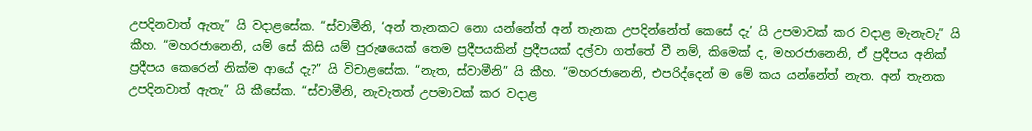උපදිනවාත් ඇතැ” යි වදාළසේක. “ස්වාමීනි, ‘අන් තැනකට නො යන්නේත් අන් තැනක උපදින්නේත් කෙසේ දැ’ යි උපමාවක් කර වදාළ මැනැවැ” යි කීහ. “මහරජානෙනි, යම් සේ කිසි යම් පුරුෂයෙක් තෙම ප්‍ර‍දීපයකින් ප්‍ර‍දීපයක් දල්වා ගත්තේ වී නම්, කිමෙක් ද, මහරජානෙනි, ඒ ප්‍ර‍දීපය අනික් ප්‍ර‍දීපය කෙරෙන් නික්ම ආයේ දැ?” යි විචාළසේක. “නැත, ස්වාමීනි” යි කීහ. “මහරජානෙනි, එපරිද්දෙන් ම මේ කය යන්නේත් නැත. අන් තැනක උපදිනවාත් ඇතැ” යි කීසේක. “ස්වාමීනි, නැවැතත් උපමාවක් කර වදාළ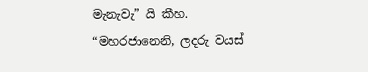මැනැවැ” යි කීහ. “මහරජානෙනි, ලදරු වයස්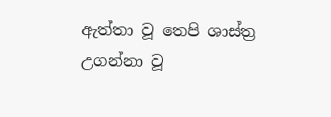ඇත්තා වූ තෙපි ශාස්ත්‍ර‍ උගන්නා වූ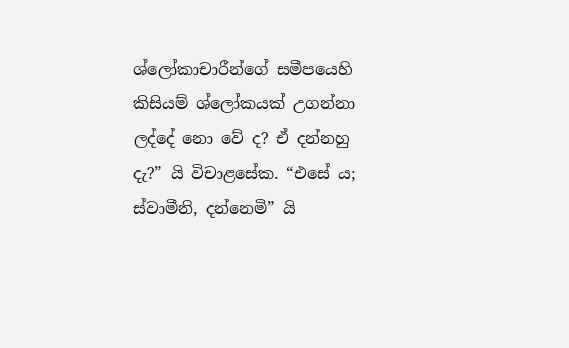ශ්ලෝකාචාරීන්ගේ සමීපයෙහි කිසියම් ශ්ලෝකයක් උගන්නා ලද්දේ නො වේ ද? ඒ දන්නහු දැ?” යි විචාළසේක. “එසේ ය; ස්වාමීනි, දන්නෙමි” යි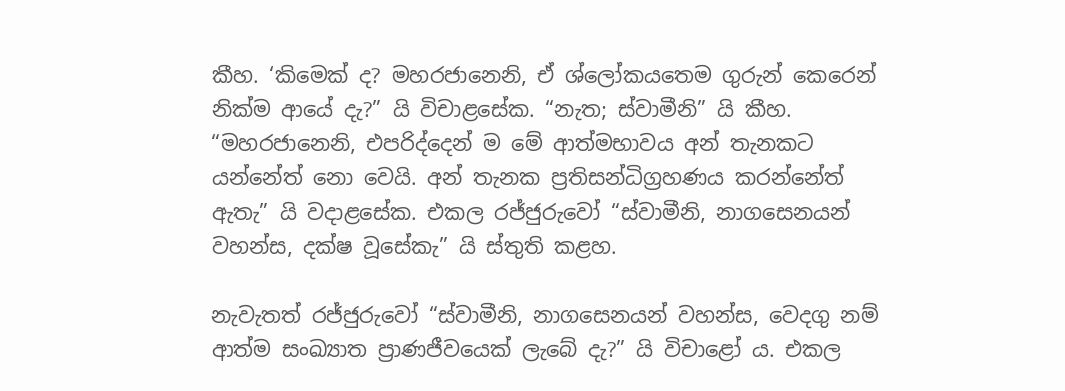කීහ. ‘කිමෙක් ද? මහරජානෙනි, ඒ ශ්ලෝකයතෙම ගුරුන් කෙරෙන් නික්ම ආයේ දැ?” යි විචාළසේක. “නැත; ස්වාමීනි” යි කීහ. “මහරජානෙනි, එපරිද්දෙන් ම මේ ආත්මභාවය අන් තැනකට යන්නේත් නො වෙයි. අන් තැනක ප්‍ර‍තිසන්ධිග්‍ර‍හණය කරන්නේත් ඇතැ” යි වදාළසේක. එකල රජ්ජුරුවෝ “ස්වාමීනි, නාගසෙනයන් වහන්ස, දක්ෂ වූසේකැ” යි ස්තුති කළහ.

නැවැතත් රජ්ජුරුවෝ “ස්වාමීනි, නාගසෙනයන් වහන්ස, වෙදගු නම් ආත්ම සංඛ්‍යාත ප්‍රාණජීවයෙක් ලැබේ දැ?” යි විචාළෝ ය. එකල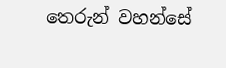තෙරුන් වහන්සේ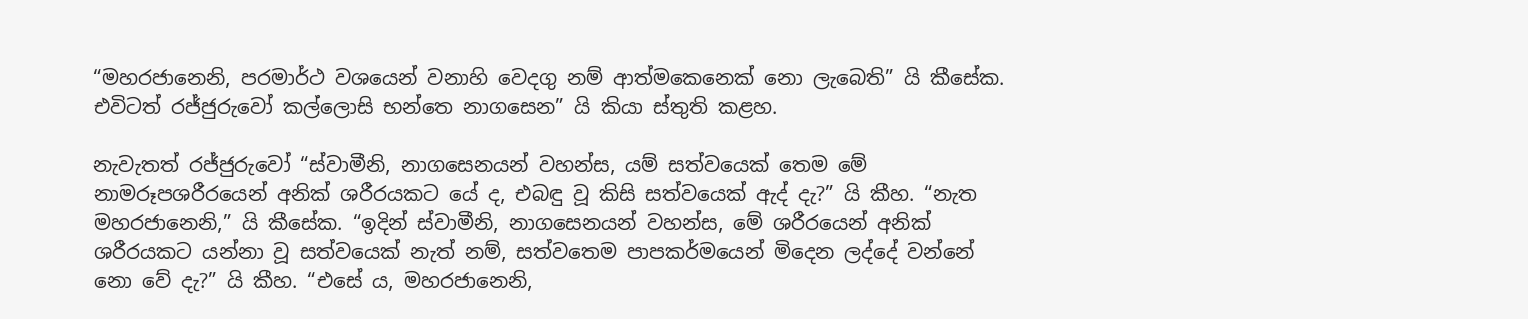“මහරජානෙනි, පරමාර්ථ වශයෙන් වනාහි වෙදගු නම් ආත්මකෙනෙක් නො ලැබෙති” යි කීසේක. එවිටත් රජ්ජුරුවෝ කල්ලොසි භන්තෙ නාගසෙන” යි කියා ස්තුති කළහ.

නැවැතත් රජ්ජුරුවෝ “ස්වාමීනි, නාගසෙනයන් වහන්ස, යම් සත්වයෙක් තෙම මේ නාමරූපශරීරයෙන් අනික් ශරීරයකට යේ ද, එබඳු වූ කිසි සත්වයෙක් ඇද් දැ?” යි කීහ. “නැත මහරජානෙනි,” යි කීසේක. “ඉදින් ස්වාමීනි, නාගසෙනයන් වහන්ස, මේ ශරීරයෙන් අනික් ශරීරයකට යන්නා වූ සත්වයෙක් නැත් නම්, සත්වතෙම පාපකර්මයෙන් මිදෙන ලද්දේ වන්නේ නො වේ දැ?” යි කීහ. “එසේ ය, මහරජානෙනි,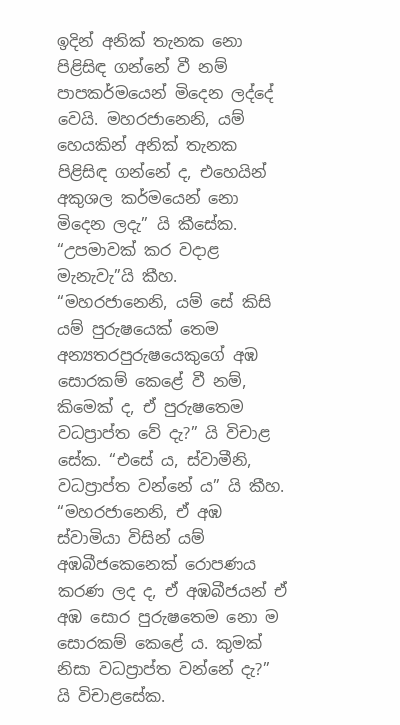ඉදින් අනික් තැනක නො පිළිසිඳ ගන්නේ වී නම් පාපකර්මයෙන් මිදෙන ලද්දේ වෙයි. මහරජානෙනි, යම් හෙයකින් අනික් තැනක පිළිසිඳ ගන්නේ ද, එහෙයින් අකුශල කර්මයෙන් නො මිදෙන ලදැ” යි කීසේක. “උපමාවක් කර වදාළ මැනැවැ”යි කීහ. “මහරජානෙනි, යම් සේ කිසි යම් පුරුෂයෙක් තෙම අන්‍යතරපුරුෂයෙකුගේ අඹ සොරකම් කෙළේ වී නම්, කිමෙක් ද, ඒ පුරුෂතෙම වධප්‍රාප්ත වේ දැ?” යි විචාළ සේක. “එසේ ය, ස්වාමීනි, වධප්‍රාප්ත වන්නේ ය” යි කීහ. “මහරජානෙනි, ඒ අඹ ස්වාමියා විසින් යම් අඹබීජකෙනෙක් රොපණය කරණ ලද ද, ඒ අඹබීජයන් ඒ අඹ සොර පුරුෂතෙම නො ම සොරකම් කෙළේ ය. කුමක් නිසා වධප්‍රාප්ත වන්නේ දැ?” යි විචාළසේක.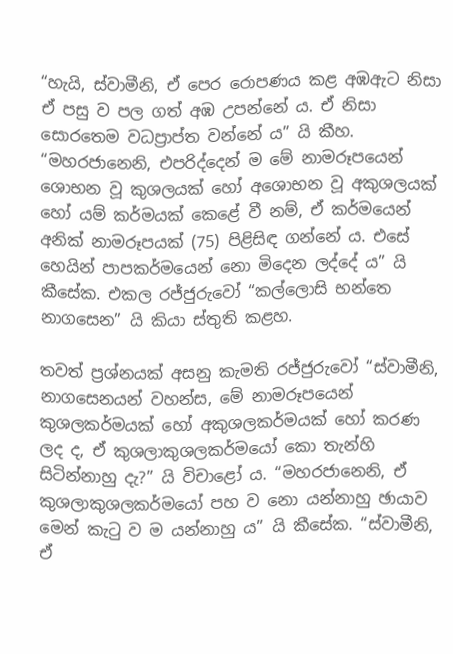“හැයි, ස්වාමීනි, ඒ පෙර රොපණය කළ අඹඇට නිසා ඒ පසු ව පල ගත් අඹ උපන්නේ ය. ඒ නිසා සොරතෙම වධප්‍රාප්ත වන්නේ ය” යි කීහ. “මහරජානෙනි, එපරිද්දෙන් ම මේ නාමරූපයෙන් ශොභන වූ කුශලයක් හෝ අශොභන වූ අකුශලයක් හෝ යම් කර්මයක් කෙළේ වී නම්, ඒ කර්මයෙන් අනික් නාමරූපයක් (75) පිළිසිඳ ගන්නේ ය. එසේ හෙයින් පාපකර්මයෙන් නො මිදෙන ලද්දේ ය” යි කීසේක. එකල රජ්ජුරුවෝ “කල්ලොසි භන්තෙ නාගසෙන” යි කියා ස්තුති කළහ.

තවත් ප්‍ර‍ශ්නයක් අසනු කැමති රජ්ජුරුවෝ “ස්වාමීනි, නාගසෙනයන් වහන්ස, මේ නාමරූපයෙන් කුශලකර්මයක් හෝ අකුශලකර්මයක් හෝ කරණ ලද ද, ඒ කුශලාකුශලකර්මයෝ කො තැන්හි සිටින්නාහු දැ?” යි විචාළෝ ය. “මහරජානෙනි, ඒ කුශලාකුශලකර්මයෝ පහ ව නො යන්නාහු ඡායාව මෙන් කැටු ව ම යන්නාහු ය” යි කීසේක. “ස්වාමීනි, ඒ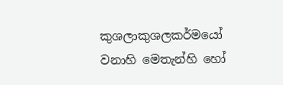කුශලාකුශලකර්මයෝ වනාහි මෙතැන්හි හෝ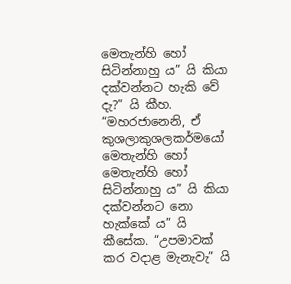මෙතැන්හි හෝ සිටින්නාහු ය” යි කියා දක්වන්නට හැකි වේ දැ?” යි කීහ. “මහරජානෙනි, ඒ කුශලාකුශලකර්මයෝ මෙතැන්හි හෝ මෙතැන්හි හෝ සිටින්නාහු ය” යි කියා දක්වන්නට නො හැක්කේ ය” යි කීසේක. “උපමාවක් කර වදාළ මැනැවැ” යි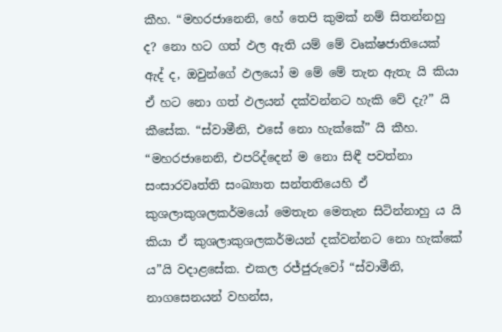කීහ. “මහරජානෙනි, හේ තෙපි කුමක් නම් සිතන්නහු ද? නො හට ගත් ඵල ඇති යම් මේ වෘක්ෂජාතියෙක් ඇද් ද, ඔවුන්ගේ ඵලයෝ ම මේ මේ තැන ඇතැ යි කියා ඒ හට නො ගත් ඵලයන් දක්වන්නට හැකි වේ දැ?” යි කීසේක. “ස්වාමීනි, එසේ නො හැක්කේ” යි කීහ. “මහරජානෙනි, එපරිද්දෙන් ම නො සිඳී පවත්නා සංසාරවෘත්ති සංඛ්‍යාත සන්තතියෙහි ඒ කුශලාකුශලකර්මයෝ මෙතැන මෙතැන සිටින්නාහු ය යි කියා ඒ කුශලාකුශලකර්මයන් දක්වන්නට නො හැක්කේ ය”යි වදාළසේක. එකල රජ්ජුරුවෝ “ස්වාමීනි, නාගසෙනයන් වහන්ස,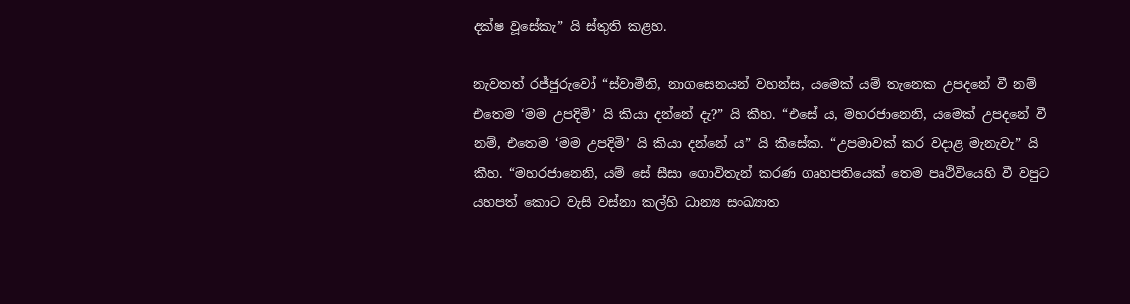දක්ෂ වූසේකැ” යි ස්තුති කළහ.

නැවතත් රජ්ජුරුවෝ “ස්වාමීනි, නාගසෙනයන් වහන්ස, යමෙක් යම් තැනෙක උපදනේ වී නම් එතෙම ‘මම උපදිමි’ යි කියා දන්නේ දැ?” යි කීහ. “එසේ ය, මහරජානෙනි, යමෙක් උපදනේ වී නම්, එතෙම ‘මම උපදිමි’ යි කියා දන්නේ ය” යි කීසේක. “උපමාවක් කර වදාළ මැනැවැ” යි කීහ. “මහරජානෙනි, යම් සේ සීසා ගොවිතැන් කරණ ගෘහපතියෙක් තෙම පෘථිවියෙහි වී වපුට යහපත් කොට වැසි වස්නා කල්හි ධාන්‍ය සංඛ්‍යාත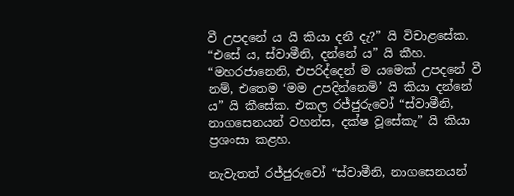වී උපදනේ ය යි කියා දනී දැ?” යි විචාළසේක. “එසේ ය, ස්වාමීනි, දන්නේ ය” යි කීහ. “මහරජානෙනි, එපරිද්දෙන් ම යමෙක් උපදනේ වී නම්, එතෙම ‘මම උපදින්නෙමි’ යි කියා දන්නේ ය” යි කීසේක. එකල රජ්ජුරුවෝ “ස්වාමීනි, නාගසෙනයන් වහන්ස, දක්ෂ වූසේකැ” යි කියා ප්‍ර‍ශංසා කළහ.

නැවැතත් රජ්ජුරුවෝ “ස්වාමීනි, නාගසෙනයන්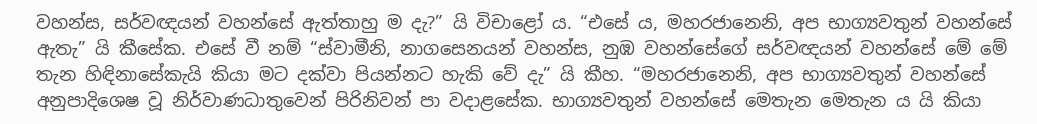වහන්ස, සර්වඥයන් වහන්සේ ඇත්තාහු ම දැ?” යි විචාළෝ ය. “එසේ ය, මහරජානෙනි, අප භාග්‍යවතුන් වහන්සේ ඇතැ” යි කීසේක. එසේ වී නම් “ස්වාමීනි, නාගසෙනයන් වහන්ස, නුඹ වහන්සේගේ සර්වඥයන් වහන්සේ මේ මේ තැන හිඳිනාසේකැයි කියා මට දක්වා පියන්නට හැකි වේ දැ” යි කීහ. “මහරජානෙනි, අප භාග්‍යවතුන් වහන්සේ අනුපාදිශෙෂ වූ නිර්වාණධාතුවෙන් පිරිනිවන් පා වදාළසේක. භාග්‍යවතුන් වහන්සේ මෙතැන මෙතැන ය යි කියා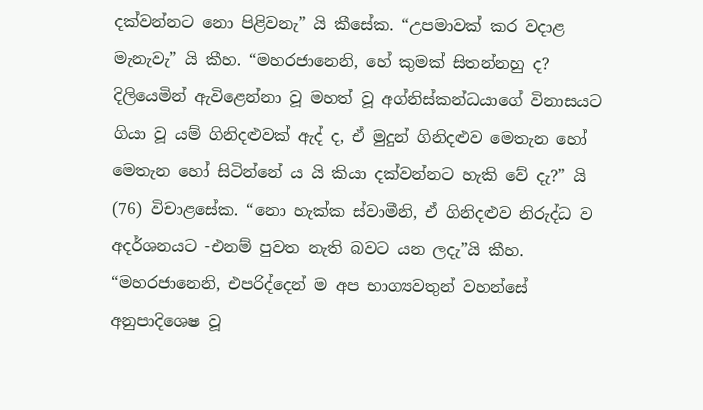දක්වන්නට නො පිළිවනැ” යි කීසේක. “උපමාවක් කර වදාළ මැනැවැ” යි කීහ. “මහරජානෙනි, හේ කුමක් සිතන්නහු ද? දිලියෙමින් ඇවිළෙන්නා වූ මහත් වූ අග්නිස්කන්ධයාගේ විනාසයට ගියා වූ යම් ගිනිදළුවක් ඇද් ද, ඒ මුදුන් ගිනිදළුව මෙතැන හෝ මෙතැන හෝ සිටින්නේ ය යි කියා දක්වන්නට හැකි වේ දැ?” යි (76) විචාළසේක. “නො හැක්ක ස්වාමීනි, ඒ ගිනිදළුව නිරුද්ධ ව අදර්ශනයට -එනම් පුවත නැති බවට යන ලදැ”යි කීහ. “මහරජානෙනි, එපරිද්දෙන් ම අප භාග්‍යවතුන් වහන්සේ අනුපාදිශෙෂ වූ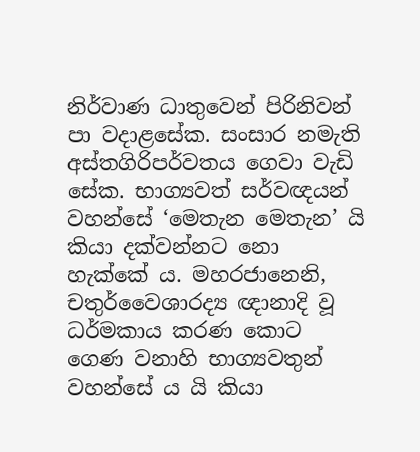නිර්වාණ ධාතුවෙන් පිරිනිවන් පා වදාළසේක. සංසාර නමැති අස්තගිරිපර්වතය ගෙවා වැඩි සේක. භාග්‍යවත් සර්වඥයන් වහන්සේ ‘මෙතැන මෙතැන’ යි කියා දක්වන්නට නො හැක්කේ ය. මහරජානෙනි, චතුර්වෛශාරද්‍ය ඥානාදි වූ ධර්මකාය කරණ කොට ගෙණ වනාහි භාග්‍යවතුන් වහන්සේ ය යි කියා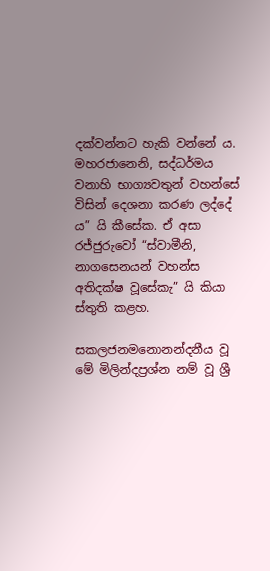දක්වන්නට හැකි වන්නේ ය. මහරජානෙනි, සද්ධර්මය වනාහි භාග්‍යවතුන් වහන්සේ විසින් දෙශනා කරණ ලද්දේ ය” යි කීසේක. ඒ අසා රජ්ජුරුවෝ “ස්වාමීනි, නාගසෙනයන් වහන්ස අතිදක්ෂ වූසේකැ” යි කියා ස්තුති කළහ.

සකලජනමනොනන්දනීය වූ මේ මිලින්දප්‍ර‍ශ්න නම් වූ ශ්‍රී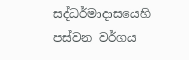සද්ධර්මාදාසයෙහි පස්වන වර්ගය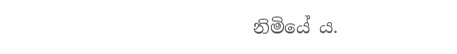නිමියේ ය.